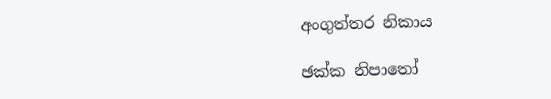අංගුත්තර නිකාය

ඡක්ක නිපාතෝ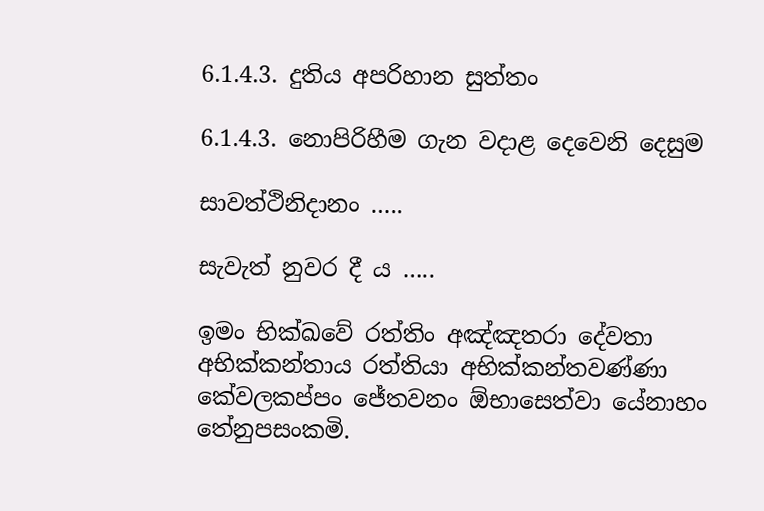6.1.4.3. දුතිය අපරිහාන සුත්තං

6.1.4.3. නොපිරිහීම ගැන වදාළ දෙවෙනි දෙසුම

සාවත්ථිනිදානං …..

සැවැත් නුවර දී ය …..

ඉමං භික්ඛවේ රත්තිං අඤ්ඤතරා දේවතා අභික්කන්තාය රත්තියා අභික්කන්තවණ්ණා කේවලකප්පං ජේතවනං ඕභාසෙත්වා යේනාහං තේනුපසංකමි.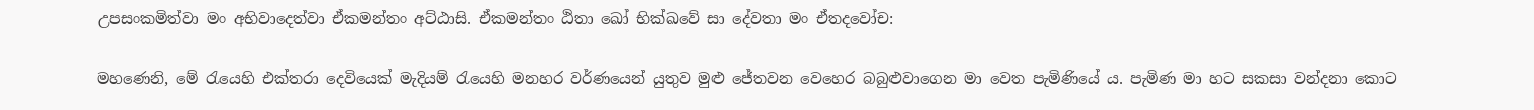උපසංකමිත්වා මං අභිවාදෙත්වා ඒකමන්තං අට්ඨාසි. ඒකමන්තං ඨිතා ඛෝ භික්ඛවේ සා දේවතා මං ඒතදවෝච:

මහණෙනි, මේ රැයෙහි එක්තරා දෙවියෙක් මැදියම් රැයෙහි මනහර වර්ණයෙන් යුතුව මුළු ජේතවන වෙහෙර බබුළුවාගෙන මා වෙත පැමිණියේ ය. පැමිණ මා හට සකසා වන්දනා කොට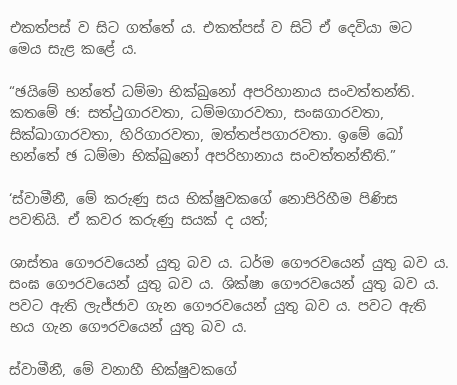එකත්පස් ව සිට ගත්තේ ය. එකත්පස් ව සිටි ඒ දෙවියා මට මෙය සැළ කළේ ය.

“ඡයිමේ භන්තේ ධම්මා භික්ඛුනෝ අපරිහානාය සංවත්තන්ති. කතමේ ඡ: සත්ථුගාරවතා, ධම්මගාරවතා, සංඝගාරවතා, සික්ඛාගාරවතා, හිරිගාරවතා, ඔත්තප්පගාරවතා. ඉමේ ඛෝ භන්තේ ඡ ධම්මා භික්ඛුනෝ අපරිහානාය සංවත්තන්තීති.”

‘ස්වාමීනී, මේ කරුණු සය භික්ෂුවකගේ නොපිරිහීම පිණිස පවතියි. ඒ කවර කරුණු සයක් ද යත්;

ශාස්තෘ ගෞරවයෙන් යුතු බව ය. ධර්ම ගෞරවයෙන් යුතු බව ය. සංඝ ගෞරවයෙන් යුතු බව ය. ශික්ෂා ගෞරවයෙන් යුතු බව ය. පවට ඇති ලැජ්ජාව ගැන ගෞරවයෙන් යුතු බව ය. පවට ඇති භය ගැන ගෞරවයෙන් යුතු බව ය.

ස්වාමීනී, මේ වනාහී භික්ෂුවකගේ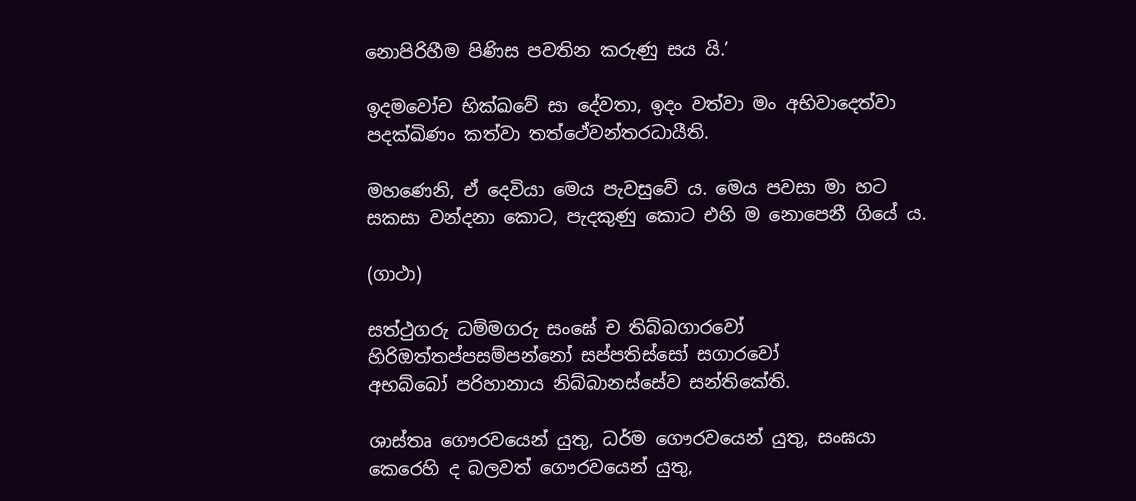නොපිරිහීම පිණිස පවතින කරුණු සය යි.’

ඉදමවෝච භික්ඛවේ සා දේවතා, ඉදං වත්වා මං අභිවාදෙත්වා පදක්ඛිණං කත්වා තත්ථේවන්තරධායීති.

මහණෙනි, ඒ දෙවියා මෙය පැවසුවේ ය. මෙය පවසා මා හට සකසා වන්දනා කොට, පැදකුණු කොට එහි ම නොපෙනී ගියේ ය.

(ගාථා)

සත්ථුගරු ධම්මගරු සංඝේ ච තිබ්බගාරවෝ
හිරිඔත්තප්පසම්පන්නෝ සප්පතිස්සෝ සගාරවෝ
අභබ්බෝ පරිහානාය නිබ්බානස්සේව සන්තිකේති.

ශාස්තෘ ගෞරවයෙන් යුතු, ධර්ම ගෞරවයෙන් යුතු, සංඝයා කෙරෙහි ද බලවත් ගෞරවයෙන් යුතු,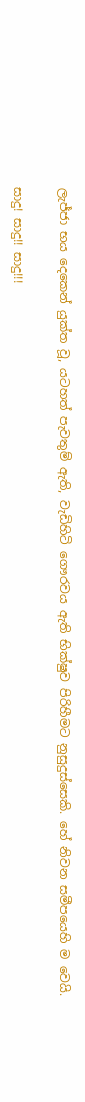ලැජ්ජා භය දෙකෙන් යුක්ත වූ, යටහත් පැවතුම් ඇති, වැඩිහිටි ගෞරවය ඇති භික්ෂුව පිරිහීමට නුසුදුස්සෙකි. හේ නිවන සමීපයෙහි ම වෙයි.

සාදු! සාදු!! සාදු!!!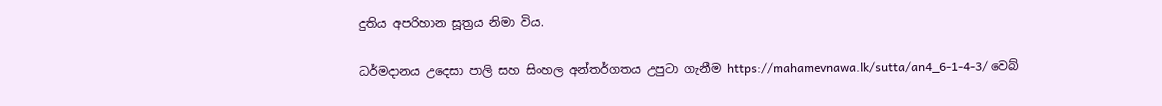දුතිය අපරිහාන සූත්‍රය නිමා විය.

ධර්මදානය උදෙසා පාලි සහ සිංහල අන්තර්ගතය උපුටා ගැනීම https://mahamevnawa.lk/sutta/an4_6-1-4-3/ වෙබ්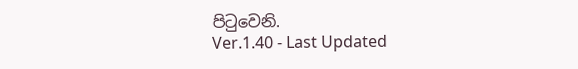පිටුවෙනි.
Ver.1.40 - Last Updated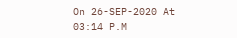On 26-SEP-2020 At 03:14 P.M